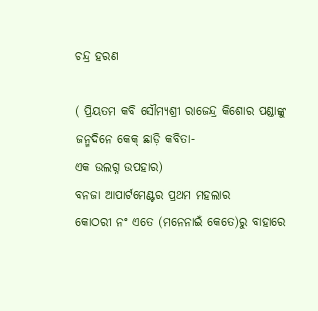ଚନ୍ଦ୍ର ହରଣ

( ପ୍ରିୟତମ କବି ସୌମ୍ୟଶ୍ରୀ ରାଜେନ୍ଦ୍ର କିଶୋର ପଣ୍ଡାଙ୍କୁ ଜନ୍ମଦିନେ କେକ୍ ଛାଡ଼ି କବିତା-
ଏକ ଉଲଗ୍ନ ଉପହାର)
ବନଜା ଆପାର୍ଟମେଣ୍ଟର ପ୍ରଥମ ମହଲାର
କୋଠରୀ ନଂ ଏତେ (ମନେନାଇଁ କେତେ)ରୁ ବାହାରେ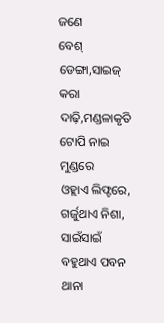ଜଣେ
ବେଶ୍ ଡେଙ୍ଗା,ସାଇଜ୍ କରା ଦାଢ଼ି,ମଣ୍ଡଳାକୃତି ଟୋପି ନାଇ ମୁଣ୍ଡରେ
ଓହ୍ଲାଏ ଲିଫ୍ଟରେ,
ଗର୍ଜୁଥାଏ ନିଶା, ସାଇଁସାଇଁ ବହୁଥାଏ ପବନ
ଥାନା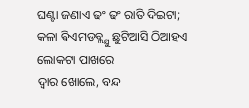ଘଣ୍ଟା ଜଣାଏ ଢଂ ଢଂ ରାତି ଦିଇଟା;
କଳା ଵିଏମଡବ୍ଲ୍ଯୁ ଛୁଟିଆସି ଠିଆହଏ ଲୋକଟା ପାଖରେ
ଦ୍ଵାର ଖୋଲେ, ବନ୍ଦ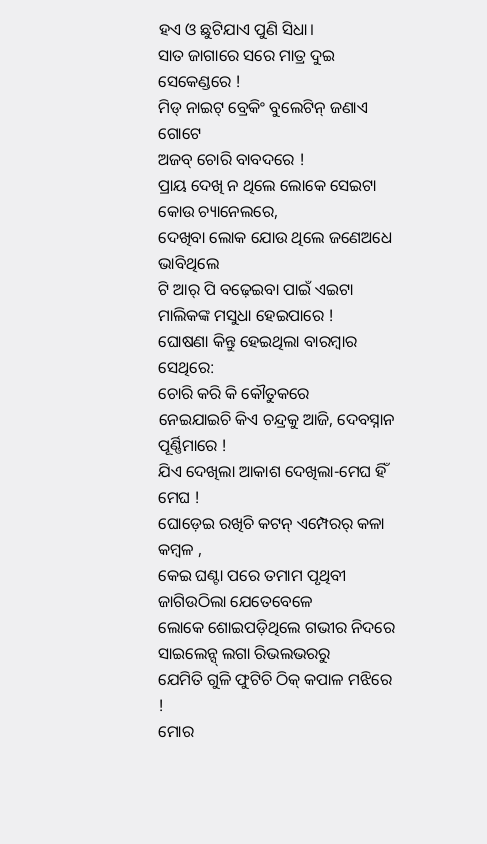ହଏ ଓ ଛୁଟିଯାଏ ପୁଣି ସିଧା।
ସାତ ଜାଗାରେ ସରେ ମାତ୍ର ଦୁଇ ସେକେଣ୍ଡରେ !
ମିଡ୍ ନାଇଟ୍ ବ୍ରେକିଂ ବୁଲେଟିନ୍ ଜଣାଏ ଗୋଟେ
ଅଜବ୍ ଚୋରି ବାବଦରେ !
ପ୍ରାୟ ଦେଖି ନ ଥିଲେ ଲୋକେ ସେଇଟା କୋଉ ଚ୍ୟାନେଲରେ,
ଦେଖିବା ଲୋକ ଯୋଉ ଥିଲେ ଜଣେଅଧେ ଭାବିଥିଲେ
ଟି ଆର୍ ପି ବଢ଼େଇବା ପାଇଁ ଏଇଟା ମାଲିକଙ୍କ ମସୁଧା ହେଇପାରେ !
ଘୋଷଣା କିନ୍ତୁ ହେଇଥିଲା ବାରମ୍ବାର ସେଥିରେ:
ଚୋରି କରି କି କୌତୁକରେ
ନେଇଯାଇଚି କିଏ ଚନ୍ଦ୍ରକୁ ଆଜି, ଦେବସ୍ନାନ ପୂର୍ଣ୍ଣିମାରେ !
ଯିଏ ଦେଖିଲା ଆକାଶ ଦେଖିଲା-ମେଘ ହିଁ ମେଘ !
ଘୋଡ଼େଇ ରଖିଚି କଟନ୍ ଏମ୍ପେରର୍ କଳା କମ୍ବଳ ,
କେଇ ଘଣ୍ଟା ପରେ ତମାମ ପୃଥିବୀ ଜାଗିଉଠିଲା ଯେତେବେଳେ
ଲୋକେ ଶୋଇପଡ଼ିଥିଲେ ଗଭୀର ନିଦରେ
ସାଇଲେନ୍ସ୍ ଲଗା ରିଭଲଭରରୁ
ଯେମିତି ଗୁଳି ଫୁଟିଚି ଠିକ୍ କପାଳ ମଝିରେ !
ମୋର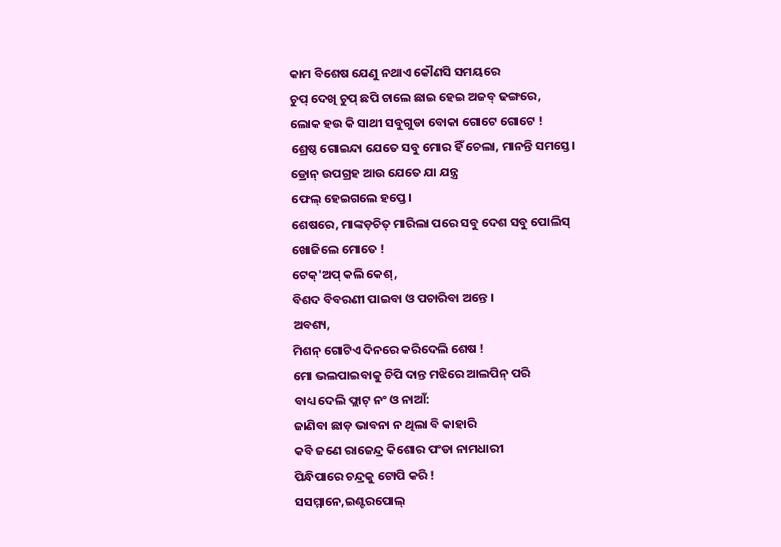କାମ ବିଶେଷ ଯେଣୁ ନଥାଏ କୌଣସି ସମୟରେ
ଚୁପ୍ ଦେଖି ଚୁପ୍ ଛପି ଚାଲେ ଛାଇ ହେଇ ଅଜବ୍ ଢଙ୍ଗରେ,
ଲୋକ ହଉ କି ସାଥୀ ସବୁଗୁଡା ବୋକା ଗୋଟେ ଗୋଟେ !
ଶ୍ରେଷ୍ଠ ଗୋଇନ୍ଦା ଯେତେ ସବୁ ମୋର ହିଁ ଚେଲା, ମାନନ୍ତି ସମସ୍ତେ।
ଡ୍ରୋନ୍ ଉପଗ୍ରହ ଆଉ ଯେତେ ଯା ଯନ୍ତ୍ର
ଫେଲ୍ ହେଇଗଲେ ହପ୍ତେ।
ଶେଷରେ, ମାଙ୍କଡ଼ଚିତ୍ ମାରିଲା ପରେ ସବୁ ଦେଶ ସବୁ ପୋଲିସ୍
ଖୋଜିଲେ ମୋତେ !
ଟେକ୍'ଅପ୍ କଲି କେଶ୍,
ବିଶଦ ବିବରଣୀ ପାଇବା ଓ ପଚାରିବା ଅନ୍ତେ ।
ଅବଶ୍ୟ,
ମିଶନ୍ ଗୋଟିଏ ଦିନରେ କରିଦେଲି ଶେଷ !
ମୋ ଭଲପାଇବାକୁ ଚିପି ଦାନ୍ତ ମଝିରେ ଆଲପିନ୍ ପରି
ବାଧ୍ୟ ଦେଲି ଫ୍ଲାଟ୍ ନଂ ଓ ନାଆଁ:
ଜାଣିବା ଛାଡ଼ ଭାବନା ନ ଥିଲା ବି କାହାରି
କବି ଜଣେ ରାଜେନ୍ଦ୍ର କିଶୋର ପଂଡା ନାମଧାରୀ
ପିନ୍ଧିପାରେ ଚନ୍ଦ୍ରକୁ ଟୋପି କରି !
ସସମ୍ମାନେ,ଇଣ୍ଟରପୋଲ୍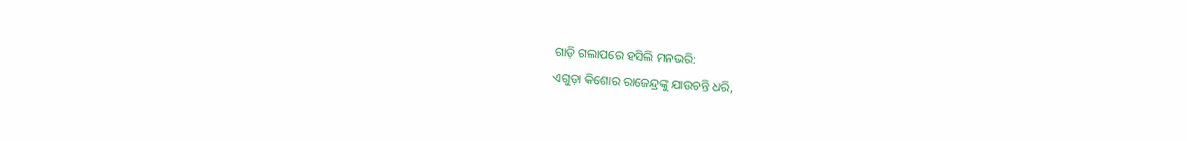ଗାଡ଼ି ଗଲାପରେ ହସିଲି ମନଭରି:
ଏଗୁଡ଼ା କିଶୋର ରାଜେନ୍ଦ୍ରଙ୍କୁ ଯାଉଚନ୍ତି ଧରି,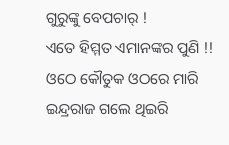ଗୁରୁଙ୍କୁ ବେପଚାର୍ !
ଏତେ ହିମ୍ମତ ଏମାନଙ୍କର ପୁଣି !!
ଓଠେ କୌତୁକ ଓଠରେ ମାରି ଇନ୍ଦ୍ରରାଜ ଗଲେ ଥିଇରି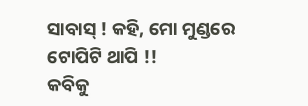ସାବାସ୍ ! କହି, ମୋ ମୁଣ୍ଡରେ ଟୋପିଟି ଥାପି !!
କବିକୁ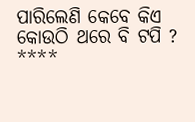ପାରିଲେଣି କେବେ କିଏ କୋଉଠି ଥରେ ବି ଟପି ?
****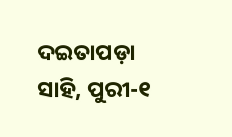ଦଇତାପଡ଼ା ସାହି, ପୁରୀ-୧